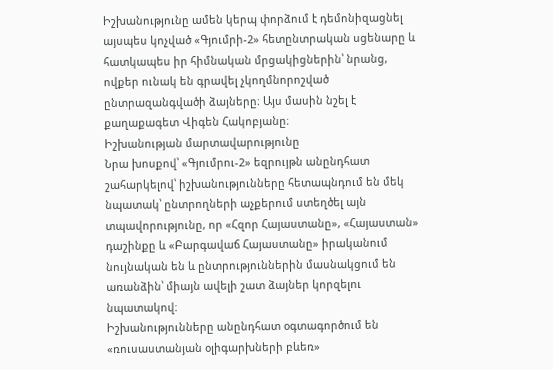Իշխանությունը ամեն կերպ փորձում է դեմոնիզացնել այսպես կոչված «Գյումրի-2» հետընտրական սցենարը և հատկապես իր հիմնական մրցակիցներին՝ նրանց, ովքեր ունակ են գրավել չկողմնորոշված ընտրազանգվածի ձայները։ Այս մասին նշել է քաղաքագետ Վիգեն Հակոբյանը։
Իշխանության մարտավարությունը
Նրա խոսքով՝ «Գյումրու-2» եզրույթն անընդհատ շահարկելով՝ իշխանությունները հետապնդում են մեկ նպատակ՝ ընտրողների աչքերում ստեղծել այն տպավորությունը, որ «Հզոր Հայաստանը», «Հայաստան» դաշինքը և «Բարգավաճ Հայաստանը» իրականում նույնական են և ընտրություններին մասնակցում են առանձին՝ միայն ավելի շատ ձայներ կորզելու նպատակով։
Իշխանությունները անընդհատ օգտագործում են «ռուսաստանյան օլիգարխների բևեռ»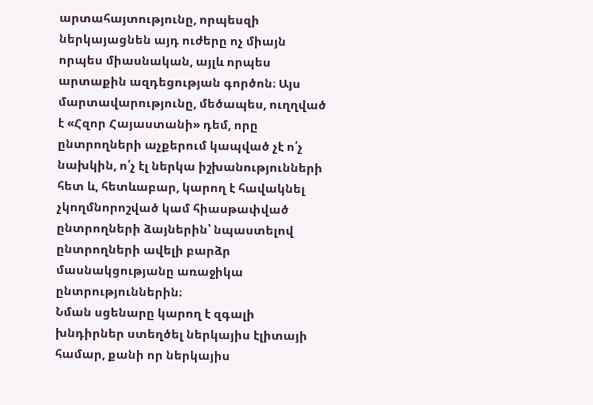արտահայտությունը, որպեսզի ներկայացնեն այդ ուժերը ոչ միայն որպես միասնական, այլև որպես արտաքին ազդեցության գործոն։ Այս մարտավարությունը, մեծապես, ուղղված է «Հզոր Հայաստանի» դեմ, որը ընտրողների աչքերում կապված չէ ո՛չ նախկին, ո՛չ էլ ներկա իշխանությունների հետ և, հետևաբար, կարող է հավակնել չկողմնորոշված կամ հիասթափված ընտրողների ձայներին՝ նպաստելով ընտրողների ավելի բարձր մասնակցությանը առաջիկա ընտրություններին։
Նման սցենարը կարող է զգալի խնդիրներ ստեղծել ներկայիս էլիտայի համար, քանի որ ներկայիս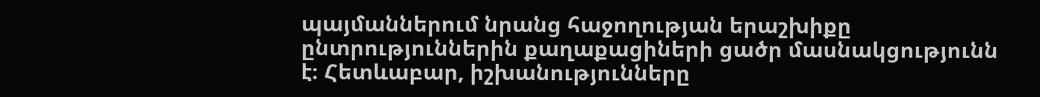պայմաններում նրանց հաջողության երաշխիքը ընտրություններին քաղաքացիների ցածր մասնակցությունն է։ Հետևաբար, իշխանությունները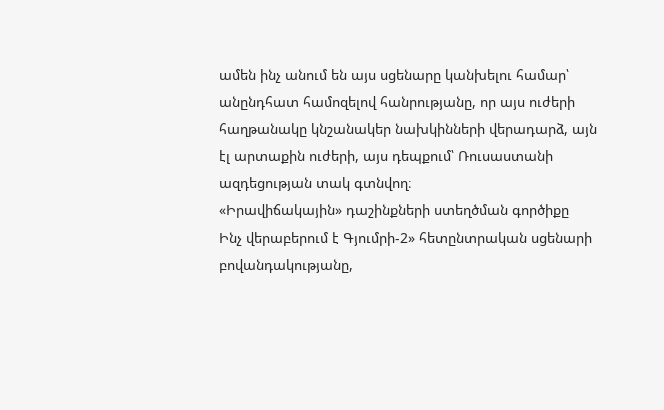ամեն ինչ անում են այս սցենարը կանխելու համար՝ անընդհատ համոզելով հանրությանը, որ այս ուժերի հաղթանակը կնշանակեր նախկինների վերադարձ, այն էլ արտաքին ուժերի, այս դեպքում՝ Ռուսաստանի ազդեցության տակ գտնվող։
«Իրավիճակային» դաշինքների ստեղծման գործիքը
Ինչ վերաբերում է Գյումրի-2» հետընտրական սցենարի բովանդակությանը,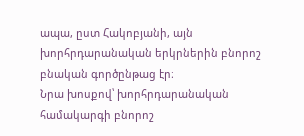ապա, ըստ Հակոբյանի, այն խորհրդարանական երկրներին բնորոշ բնական գործընթաց էր։
Նրա խոսքով՝ խորհրդարանական համակարգի բնորոշ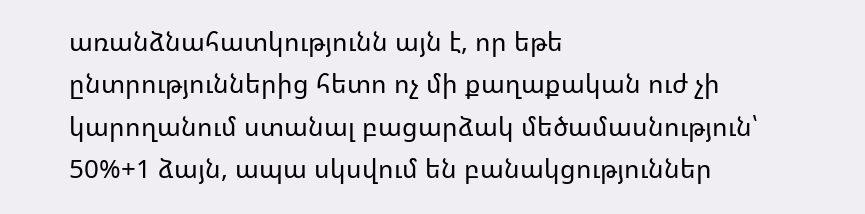առանձնահատկությունն այն է, որ եթե ընտրություններից հետո ոչ մի քաղաքական ուժ չի կարողանում ստանալ բացարձակ մեծամասնություն՝ 50%+1 ձայն, ապա սկսվում են բանակցություններ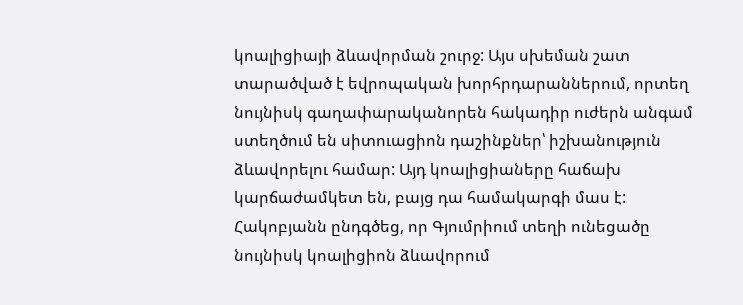կոալիցիայի ձևավորման շուրջ: Այս սխեման շատ տարածված է եվրոպական խորհրդարաններում, որտեղ նույնիսկ գաղափարականորեն հակադիր ուժերն անգամ ստեղծում են սիտուացիոն դաշինքներ՝ իշխանություն ձևավորելու համար: Այդ կոալիցիաները հաճախ կարճաժամկետ են, բայց դա համակարգի մաս է:
Հակոբյանն ընդգծեց, որ Գյումրիում տեղի ունեցածը նույնիսկ կոալիցիոն ձևավորում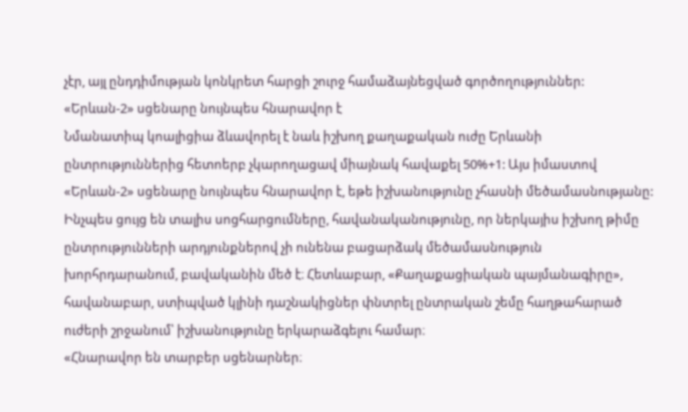չէր, այլ ընդդիմության կոնկրետ հարցի շուրջ համաձայնեցված գործողություններ:
«Երևան-2» սցենարը նույնպես հնարավոր է
Նմանատիպ կոալիցիա ձևավորել է նաև իշխող քաղաքական ուժը Երևանի ընտրություններից հետոերբ չկարողացավ միայնակ հավաքել 50%+1: Այս իմաստով «Երևան-2» սցենարը նույնպես հնարավոր է, եթե իշխանությունը չհասնի մեծամասնությանը:
Ինչպես ցույց են տալիս սոցհարցումները, հավանականությունը, որ ներկայիս իշխող թիմը ընտրությունների արդյունքներով չի ունենա բացարձակ մեծամասնություն խորհրդարանում, բավականին մեծ է։ Հետևաբար, «Քաղաքացիական պայմանագիրը», հավանաբար, ստիպված կլինի դաշնակիցներ փնտրել ընտրական շեմը հաղթահարած ուժերի շրջանում՝ իշխանությունը երկարաձգելու համար։
«Հնարավոր են տարբեր սցենարներ։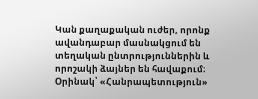Կան քաղաքական ուժեր, որոնք ավանդաբար մասնակցում են տեղական ընտրություններին և որոշակի ձայներ են հավաքում։ Օրինակ՝ «Հանրապետություն»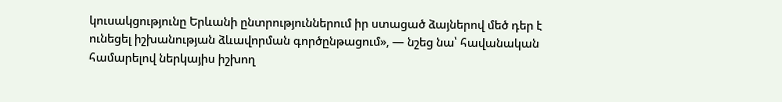կուսակցությունը Երևանի ընտրություններում իր ստացած ձայներով մեծ դեր է ունեցել իշխանության ձևավորման գործընթացում», — նշեց նա՝ հավանական համարելով ներկայիս իշխող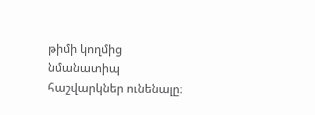թիմի կողմից նմանատիպ հաշվարկներ ունենալը։